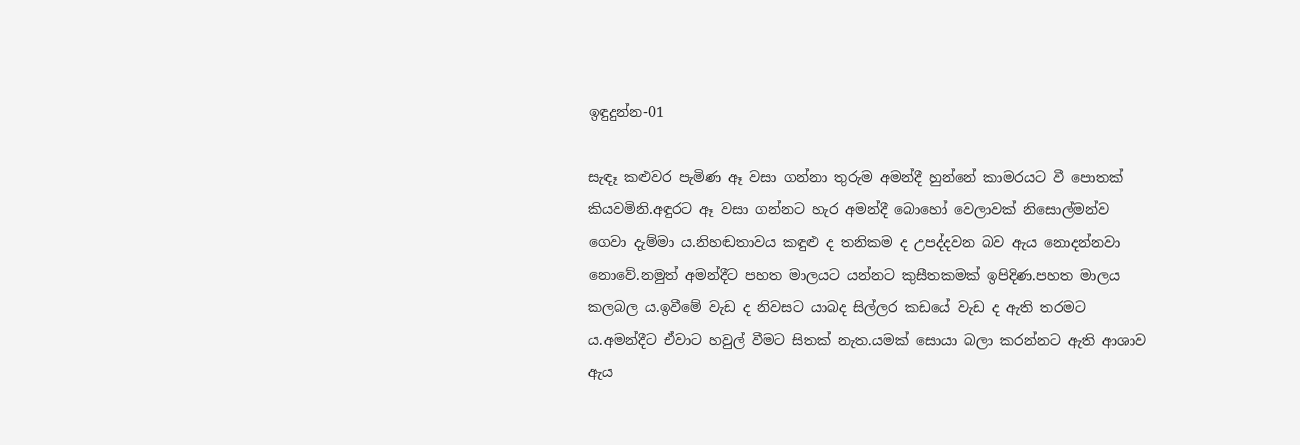ඉඳුදුන්න-01

සැඳෑ කළුවර පැමිණ ඈ වසා ගන්නා තුරුම අමන්දී හුන්නේ කාමරයට වී පොතක් කියවමිනි.අඳුරට ඈ වසා ගන්නට හැර අමන්දී බොහෝ වෙලාවක් නිසොල්මන්ව ගෙවා දැම්මා ය.නිහඬතාවය කඳුළු ද තනිකම ද උපද්දවන බව ඇය නොදන්නවා නොවේ.නමුත් අමන්දීට පහත මාලයට යන්නට කුසීතකමක් ඉපිදිණ.පහත මාලය කලබල ය.ඉවීමේ වැඩ ද නිවසට යාබද සිල්ලර කඩයේ වැඩ ද ඇති තරමට ය.අමන්දීට ඒවාට හවුල් වීමට සිතක් නැත.යමක් සොයා බලා කරන්නට ඇති ආශාව ඇය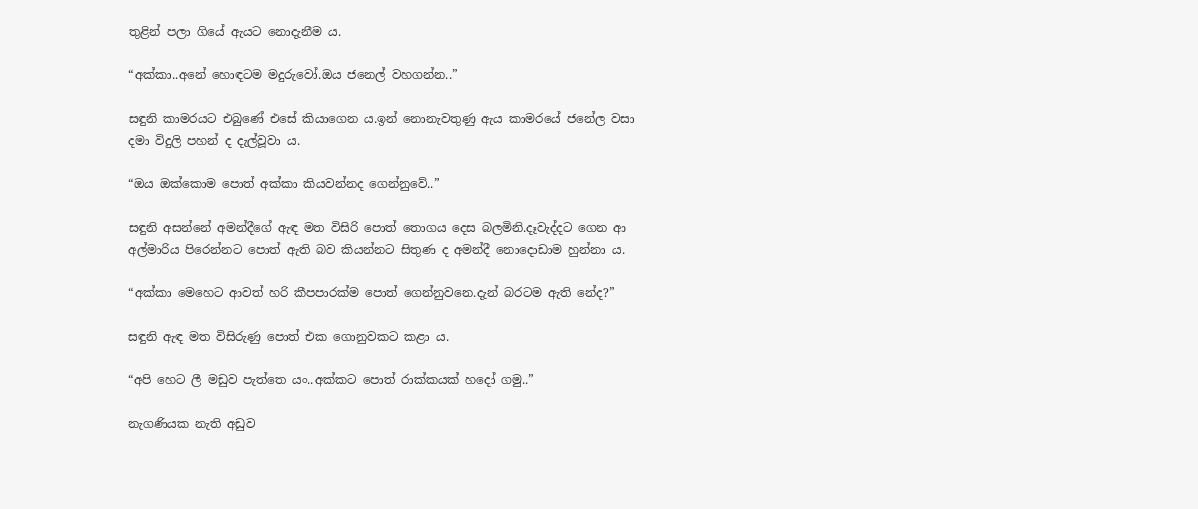තුළින් පලා ගියේ ඇයට නොදැනීම ය.

“අක්කා..අනේ හොඳටම මදුරුවෝ.ඔය ජනෙල් වහගන්න..”

සඳුනි කාමරයට එබුණේ එසේ කියාගෙන ය.ඉන් නොනැවතුණු ඇය කාමරයේ ජනේල වසා දමා විදුලි පහන් ද දැල්වූවා ය.

“ඔය ඔක්කොම පොත් අක්කා කියවන්නද ගෙන්නුවේ..”

සඳුනි අසන්නේ අමන්දීගේ ඇඳ මත විසිරි පොත් තොගය දෙස බලමිනි.දෑවැද්දට ගෙන ආ අල්මාරිය පිරෙන්නට පොත් ඇති බව කියන්නට සිතුණ ද අමන්දී නොදොඩාම හුන්නා ය.

“අක්කා මෙහෙට ආවත් හරි කීපපාරක්ම පොත් ගෙන්නුවනෙ.දැන් බරටම ඇති නේද?”

සඳුනි ඇඳ මත විසිරුණු පොත් එක ගොනුවකට කළා ය.

“අපි හෙට ලී මඩුව පැත්තෙ යං..අක්කට පොත් රාක්කයක් හදෝ ගමු..”

නැගණියක නැති අඩුව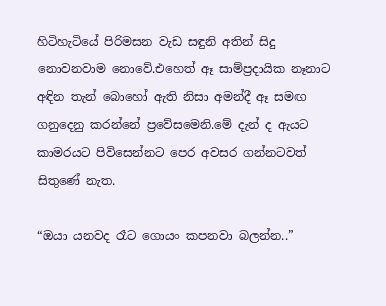හිටිහැටියේ පිරිමසන වැඩ සඳුනි අතින් සිදු නොවනවාම නොවේ.එහෙත් ඈ සාම්ප්‍රදායික නෑනාට අඳින තැන් බොහෝ ඇති නිසා අමන්දී ඈ සමඟ ගනුදෙනු කරන්නේ ප්‍රවේසමෙනි.මේ දැන් ද ඇයට කාමරයට පිවිසෙන්නට පෙර අවසර ගන්නටවත් සිතුණේ නැත.

“ඔයා යනවද රෑට ගොයං කපනවා බලන්න..”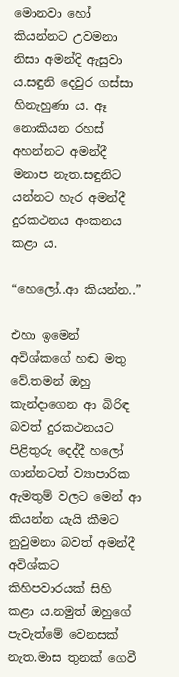මොනවා හෝ කියන්නට උවමනා නිසා අමන්දි ඇසුවා ය.සඳුනි දෙවුර ගස්සා හිනැහුණා ය. ඈ නොකියන රහස් අහන්නට අමන්දී මනාප නැත.සඳුනිට යන්නට හැර අමන්දී දුරකථනය අංකනය කළා ය.

“හෙලෝ..ආ කියන්න..”

එහා ඉමෙන් අවිශ්කගේ හඬ මතු වේ.තමන් ඔහු කැන්දාගෙන ආ බිරිඳ බවත් දුරකථනයට පිළිතුරු දෙද්දී හලෝ ගාන්නටත් ව්‍යාපාරික ඇමතුම් වලට මෙන් ආ කියන්න යැයි කීමට නුවුමනා බවත් අමන්දී අවිශ්කට කිහිපවාරයක් සිහි කළා ය.නමුත් ඔහුගේ පැවැත්මේ වෙනසක් නැත.මාස තුනක් ගෙවී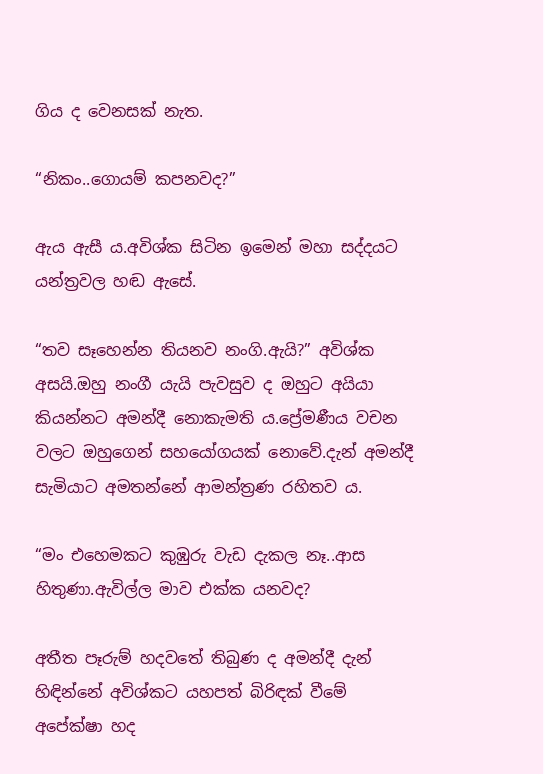ගිය ද වෙනසක් නැත.

“නිකං..ගොයම් කපනවද?”

ඇය ඇසී ය.අවිශ්ක සිටින ඉමෙන් මහා සද්දයට යන්ත්‍රවල හඬ ඇසේ.

“තව සෑහෙන්න තියනව නංගි.ඇයි?” අවිශ්ක අසයි.ඔහු නංගී යැයි පැවසුව ද ඔහුට අයියා කියන්නට අමන්දී නොකැමති ය.ප්‍රේමණීය වචන වලට ඔහුගෙන් සහයෝගයක් නොවේ.දැන් අමන්දී සැමියාට අමතන්නේ ආමන්ත්‍රණ රහිතව ය.

“මං එහෙමකට කුඹුරු වැඩ දැකල නෑ..ආස හිතුණා.ඇවිල්ල මාව එක්ක යනවද?

අතීත පෑරුම් හදවතේ තිබුණ ද අමන්දී දැන් හිඳින්නේ අවිශ්කට යහපත් බිරිඳක් වීමේ අපේක්ෂා හද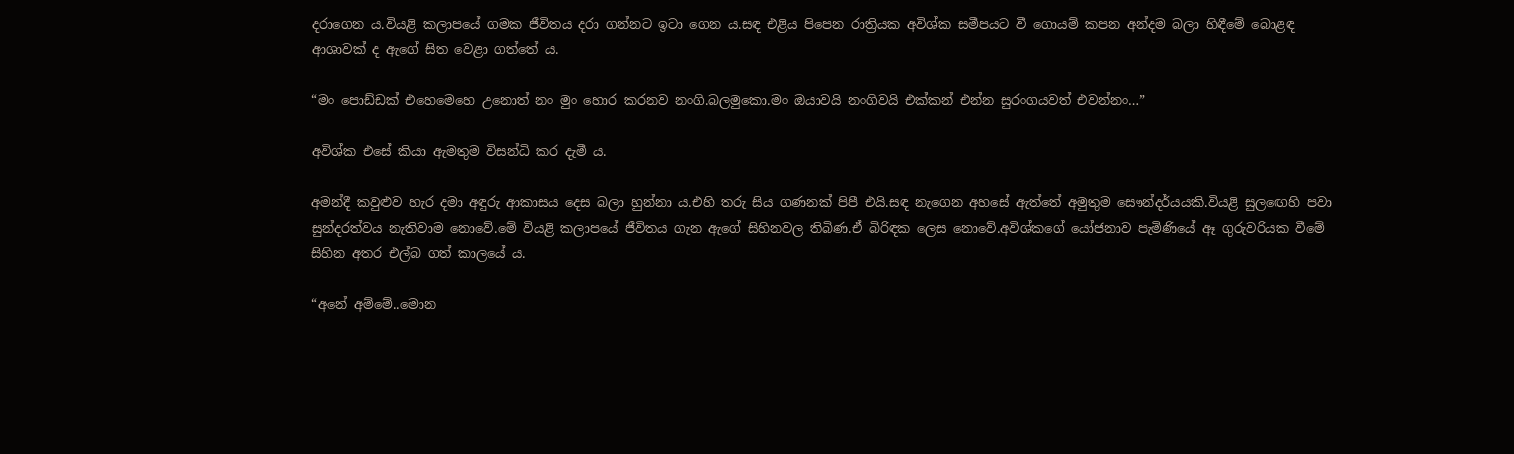දරාගෙන ය.වියළි කලාපයේ ගමක ජීවිතය දරා ගන්නට ඉටා ගෙන ය.සඳ එළිය පිපෙන රාත්‍රියක අවිශ්ක සමීපයට වී ගොයම් කපන අන්දම බලා හිඳීමේ බොළඳ ආශාවක් ද ඇගේ සිත වෙළා ගත්තේ ය.

“මං පොඩ්ඩක් එහෙමෙහෙ උනොත් නං මුං හොර කරනව නංගි.බලමුකො.මං ඔයාවයි නංගිවයි එක්කන් එන්න සුරංගයවත් එවන්නං…”

අවිශ්ක එසේ කියා ඇමතුම විසන්ධි කර දැමී ය.

අමන්දී කවුළුව හැර දමා අඳුරු ආකාසය දෙස බලා හුන්නා ය.එහි තරු සිය ගණනක් පිපී එයි.සඳ නැගෙන අහසේ ඇත්තේ අමුතුම සෞන්දර්යයකි.වියළි සුලඟෙහි පවා සුන්දරත්වය නැතිවාම නොවේ.මේ වියළි කලාපයේ ජීවිතය ගැන ඇගේ සිහිනවල තිබිණ.ඒ බිරිඳක ලෙස නොවේ.අවිශ්කගේ යෝජනාව පැමිණියේ ඈ ගුරුවරියක වීමේ සිහින අතර එල්බ ගත් කාලයේ ය.

“අනේ අම්මේ..මොන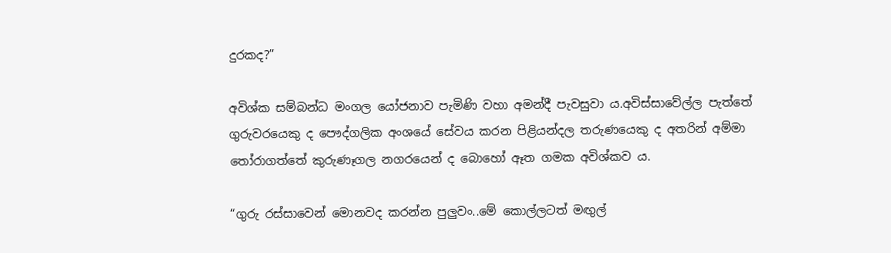දුරකද?”

අවිශ්ක සම්බන්ධ මංගල යෝජනාව පැමිණි වහා අමන්දී පැවසුවා ය.අවිස්සාවේල්ල පැත්තේ ගුරුවරයෙකු ද පෞද්ගලික අංශයේ සේවය කරන පිළියන්දල තරුණයෙකු ද අතරින් අම්මා තෝරාගත්තේ කුරුණෑගල නගරයෙන් ද බොහෝ ඈත ගමක අවිශ්කව ය.

“ගුරු රස්සාවෙන් මොනවද කරන්න පුලුවං..මේ කොල්ලටත් මඟුල්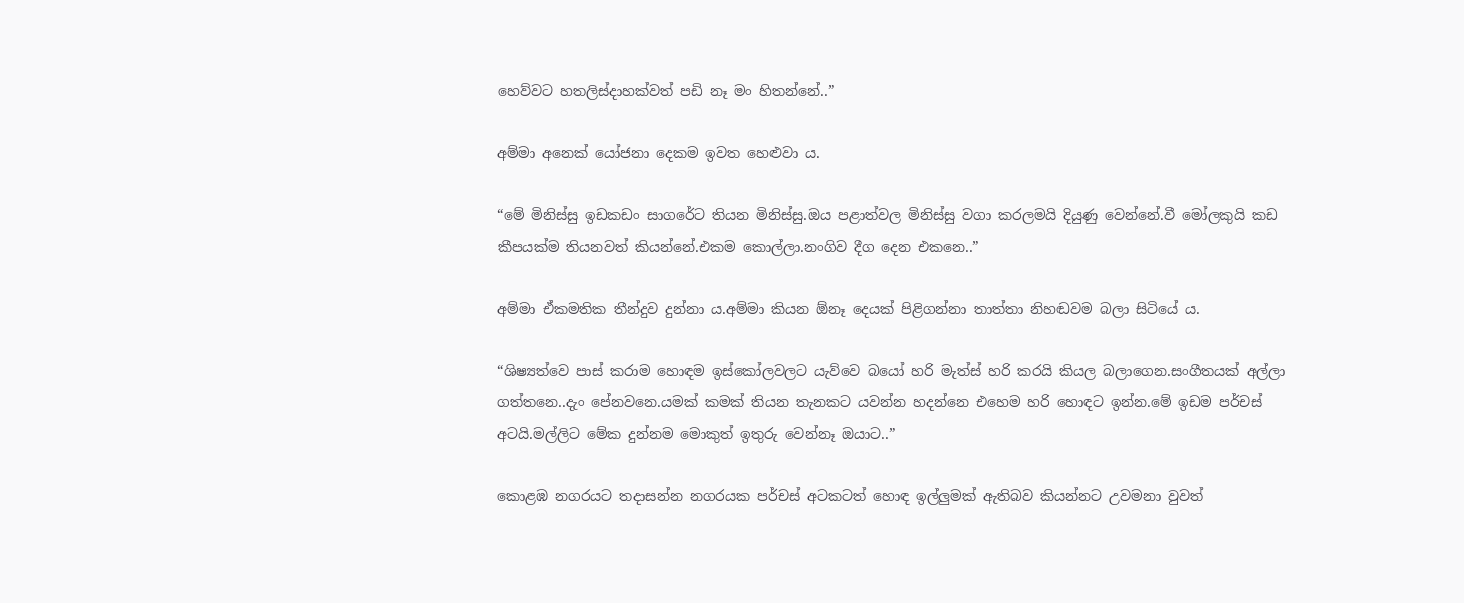හෙව්වට හතලිස්දාහක්වත් පඩි නෑ මං හිතන්නේ..”

අම්මා අනෙක් යෝජනා දෙකම ඉවත හෙළුවා ය.

“මේ මිනිස්සු ඉඩකඩං සාගරේට තියන මිනිස්සු.ඔය පළාත්වල මිනිස්සු වගා කරලමයි දියුණු වෙන්නේ.වී මෝලකුයි කඩ කීපයක්ම තියනවත් කියන්නේ.එකම කොල්ලා.නංගිව දීග දෙන එකනෙ..”

අම්මා ඒකමතික තීන්දුව දුන්නා ය.අම්මා කියන ඕනෑ දෙයක් පිළිගන්නා තාත්තා නිහඬවම බලා සිටියේ ය.

“ශිෂ්‍යත්වෙ පාස් කරාම හොඳම ඉස්කෝලවලට යැව්වෙ බයෝ හරි මැත්ස් හරි කරයි කියල බලාගෙන.සංගීතයක් අල්ලා ගත්තනෙ..දැං පේනවනෙ.යමක් කමක් තියන තැනකට යවන්න හදන්නෙ එහෙම හරි හොඳට ඉන්න.මේ ඉඩම පර්චස් අටයි.මල්ලිට මේක දුන්නම මොකුත් ඉතුරු වෙන්නෑ ඔයාට..”

කොළඹ නගරයට තදාසන්න නගරයක පර්චස් අටකටත් හොඳ ඉල්ලුමක් ඇතිබව කියන්නට උවමනා වුවත්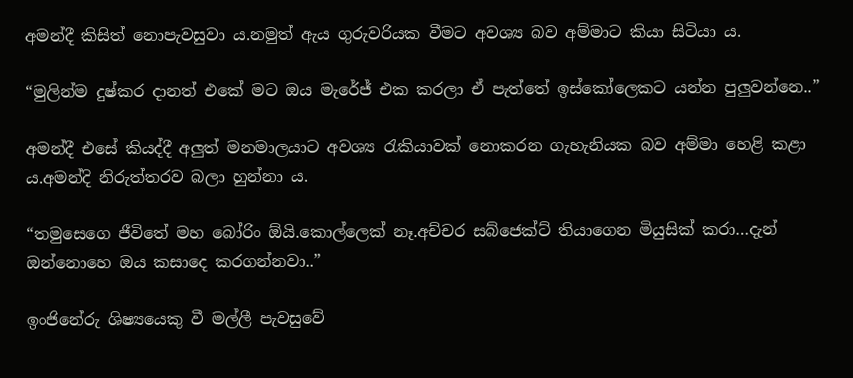අමන්දී කිසිත් නොපැවසුවා ය.නමුත් ඇය ගුරුවරියක වීමට අවශ්‍ය බව අම්මාට කියා සිටියා ය.

“මුලින්ම දුෂ්කර දානත් එකේ මට ඔය මැරේජ් එක කරලා ඒ පැත්තේ ඉස්කෝලෙකට යන්න පුලුවන්නෙ..”

අමන්දී එසේ කියද්දී අලුත් මනමාලයාට අවශ්‍ය රැකියාවක් නොකරන ගැහැනියක බව අම්මා හෙළි කළා ය.අමන්දි නිරුත්තරව බලා හුන්නා ය.

“තමුසෙගෙ ජීවිතේ මහ බෝරිං ඕයි.කොල්ලෙක් නෑ.අච්චර සබ්ජෙක්ට් තියාගෙන මියුසික් කරා…දැන් ඔන්නොහෙ ඔය කසාදෙ කරගන්නවා..”

ඉංජිනේරු ශිෂ්‍යයෙකු වී මල්ලී පැවසුවේ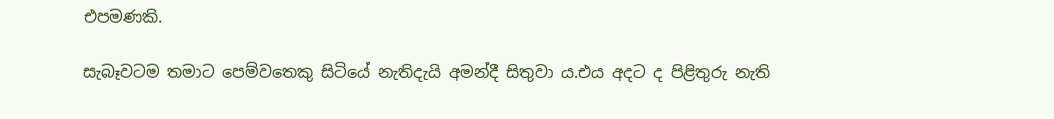එපමණකි.

සැබෑවටම තමාට පෙම්වතෙකු සිටියේ නැතිදැයි අමන්දී සිතුවා ය.එය අදට ද පිළිතුරු නැති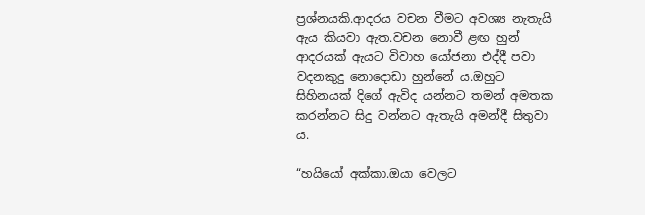ප්‍රශ්නයකි.ආදරය වචන වීමට අවශ්‍ය නැතැයි ඇය කියවා ඇත.වචන නොවී ළඟ හුන් ආදරයක් ඇයට විවාහ යෝජනා එද්දී පවා වදනකුදු නොදොඩා හුන්නේ ය.ඔහුට සිහිනයක් දිගේ ඇවිද යන්නට තමන් අමතක කරන්නට සිදු වන්නට ඇතැයි අමන්දී සිතුවා ය.

“හයියෝ අක්කා.ඔයා වෙලට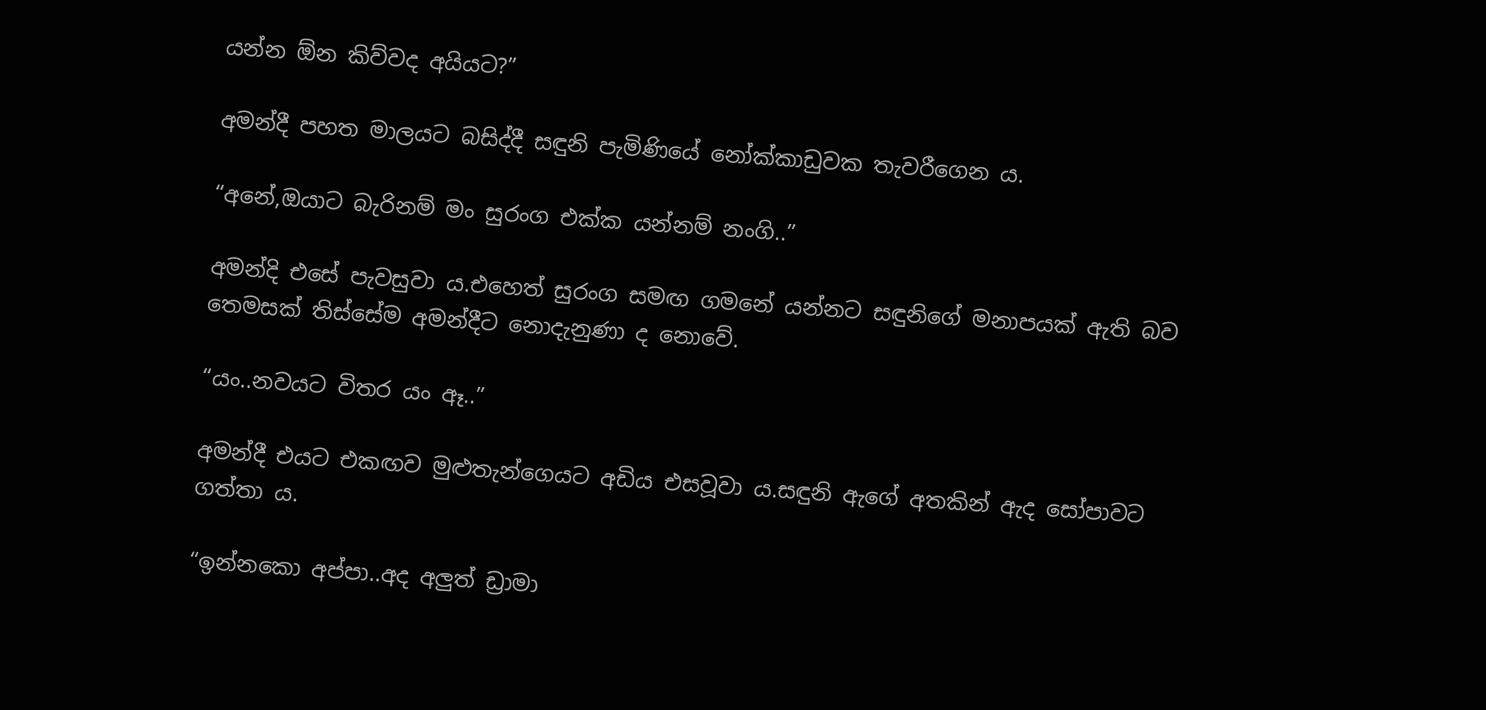යන්න ඕන කිව්වද අයියට?”

අමන්දී පහත මාලයට බසිද්දී සඳුනි පැමිණියේ නෝක්කාඩුවක තැවරීගෙන ය.

“අනේ,ඔයාට බැරිනම් මං සුරංග එක්ක යන්නම් නංගි..”

අමන්දි එසේ පැවසුවා ය.එහෙත් සුරංග සමඟ ගමනේ යන්නට සඳුනිගේ මනාපයක් ඇති බව තෙමසක් තිස්සේම අමන්දීට නොදැනුණා ද නොවේ.

“යං..නවයට විතර යං ඈ..”

අමන්දී එයට එකඟව මුළුතැන්ගෙයට අඩිය එසවූවා ය.සඳුනි ඇගේ අතකින් ඇද සෝපාවට ගත්තා ය.

“ඉන්නකො අප්පා..අද අලුත් ඩ්‍රාමා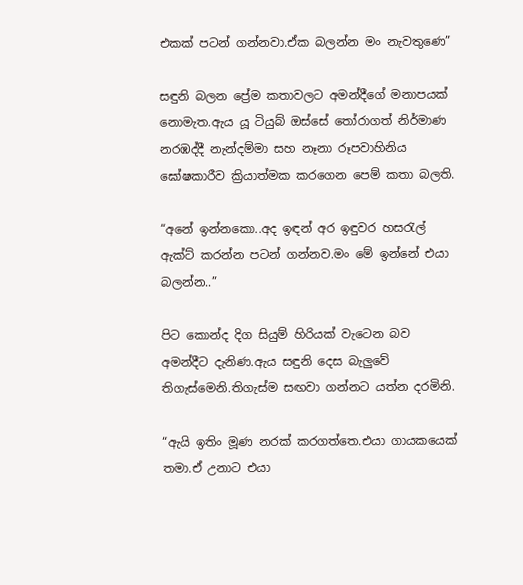එකක් පටන් ගන්නවා.ඒක බලන්න මං නැවතුණෙ”

සඳුනි බලන ප්‍රේම කතාවලට අමන්දීගේ මනාපයක් නොමැත.ඇය යූ ටියුබ් ඔස්සේ තෝරාගත් නිර්මාණ නරඹද්දී නැන්දම්මා සහ නෑනා රූපවාහිනිය ඝෝෂකාරීව ක්‍රියාත්මක කරගෙන පෙම් කතා බලති.

“අනේ ඉන්නකො..අද ඉඳන් අර ඉඳුවර හසරැල් ඇක්ට් කරන්න පටන් ගන්නව.මං මේ ඉන්නේ එයා බලන්න..”

පිට කොන්ද දිග සියුම් හිරියක් වැටෙන බව අමන්දීට දැනිණ.ඇය සඳුනි දෙස බැලුවේ තිගැස්මෙනි.තිගැස්ම සඟවා ගන්නට යත්න දරමිනි.

“ඇයි ඉතිං මූණ නරක් කරගත්තෙ.එයා ගායකයෙක් තමා.ඒ උනාට එයා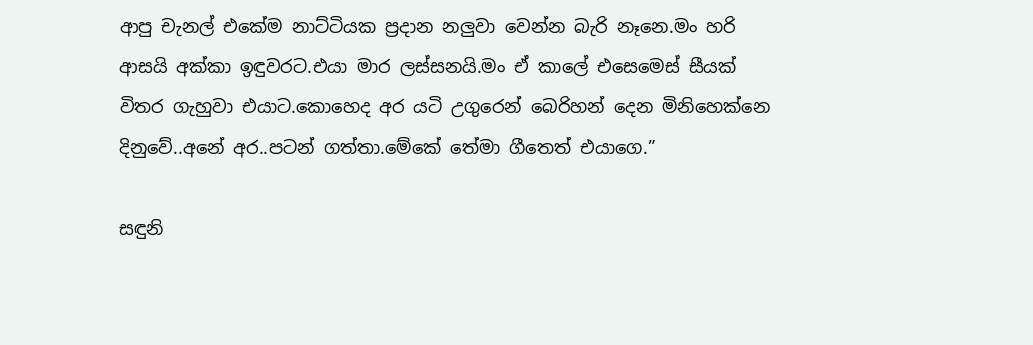ආපු චැනල් එකේම නාට්ටියක ප්‍රදාන නලුවා වෙන්න බැරි නෑනෙ.මං හරි ආසයි අක්කා ඉඳුවරට.එයා මාර ලස්සනයි.මං ඒ කාලේ එසෙමෙස් සීයක් විතර ගැහුවා එයාට.කොහෙද අර යටි උගුරෙන් බෙරිහන් දෙන මිනිහෙක්නෙ දිනුවේ..අනේ අර..පටන් ගත්තා.මේකේ තේමා ගීතෙත් එයාගෙ.”

සඳුනි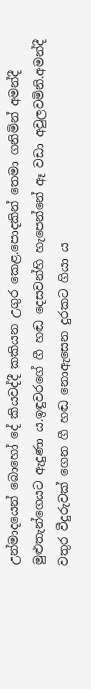උන්මාදයෙන් බොහෝ දේ කියවද්දී කකියන උගුර කෙළ.පොදකින් තෙමා ගනිමින් අමන්දී මුළුතැන්ගෙයට ඇදුණා ය.ඉඳුවරගේ ගී හඬ දෙසවන්හි හැපෙන්නේ ඈ වඩා අවුලවමිනි.අමන්දී වතුර වීදුරුවක් ගෙන ගී හඬ නොඇසෙන දුරකට ගියා ය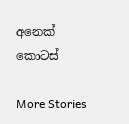අනෙක් කොටස්

More Stories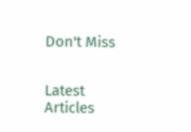Don't Miss


Latest Articles